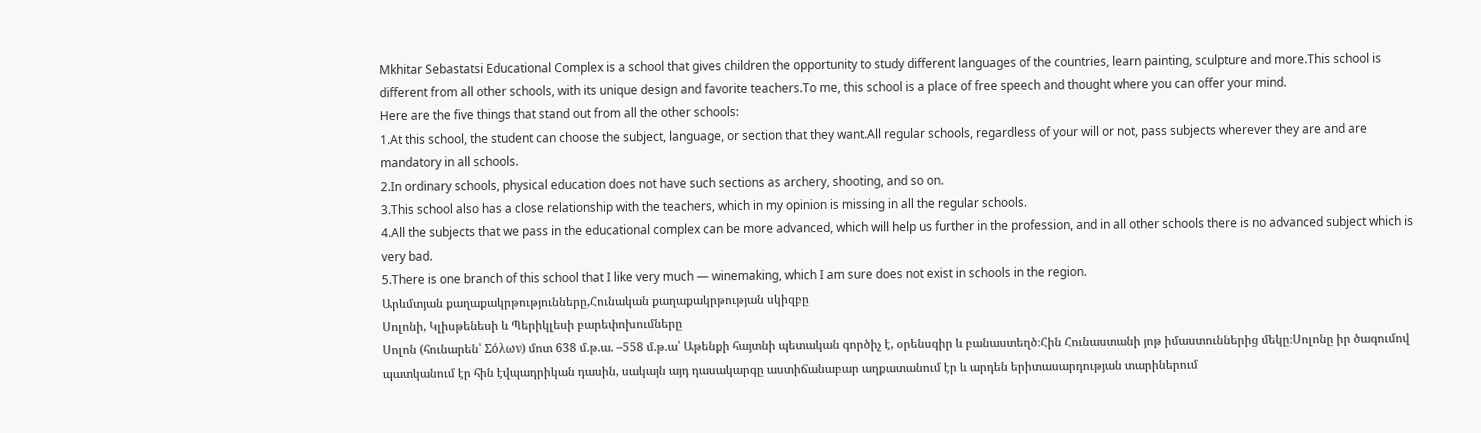Mkhitar Sebastatsi Educational Complex is a school that gives children the opportunity to study different languages of the countries, learn painting, sculpture and more.This school is different from all other schools, with its unique design and favorite teachers.To me, this school is a place of free speech and thought where you can offer your mind.
Here are the five things that stand out from all the other schools:
1.At this school, the student can choose the subject, language, or section that they want.All regular schools, regardless of your will or not, pass subjects wherever they are and are mandatory in all schools.
2.In ordinary schools, physical education does not have such sections as archery, shooting, and so on.
3.This school also has a close relationship with the teachers, which in my opinion is missing in all the regular schools.
4.All the subjects that we pass in the educational complex can be more advanced, which will help us further in the profession, and in all other schools there is no advanced subject which is very bad.
5.There is one branch of this school that I like very much — winemaking, which I am sure does not exist in schools in the region.
Արևմտյան քաղաքակրթությունները,Հունական քաղաքակրթության սկիզբը
Սոլոնի, Կլիսթենեսի և Պերիկլեսի բարեփոխումները
Սոլոն (հունարեն՝ Σόλων) մոտ 638 մ.թ.ա. –558 մ.թ.ա՝ Աթենքի հայտնի պետական գործիչ է, օրենսգիր և բանաստեղծ։Հին Հունաստանի յոթ իմաստուններից մեկը։Սոլոնը իր ծագումով պատկանում էր հին էվպադրիկան դասին, սակայն այդ դասակարգը աստիճանաբար աղքատանում էր և արդեն երիտասարդության տարիներում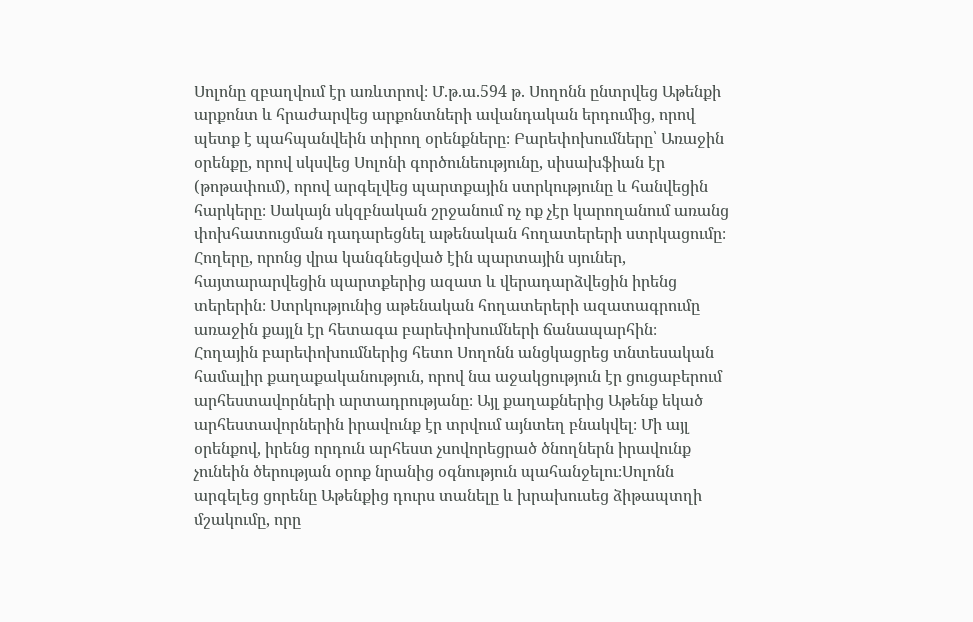Սոլոնը զբաղվում էր առևտրով։ Մ.թ.ա.594 թ. Սողոնն ընտրվեց Աթենքի արքոնտ և հրաժարվեց արքոնտների ավանդական երդումից, որով պետք է պահպանվեին տիրող օրենքները։ Բարեփոխումները՝ Առաջին օրենքը, որով սկսվեց Սոլոնի գործունեությունը, սիսախֆիան էր (թոթափում), որով արգելվեց պարտքային ստրկությունը և հանվեցին հարկերը։ Սակայն սկզբնական շրջանում ոչ ոք չէր կարողանում առանց փոխհատուցման դադարեցնել աթենական հողատերերի ստրկացումը։ Հողերը, որոնց վրա կանգնեցված էին պարտային սյուներ, հայտարարվեցին պարտքերից ազատ և վերադարձվեցին իրենց տերերին։ Ստրկությունից աթենական հողատերերի ազատագրումը առաջին քայլն էր հետագա բարեփոխումների ճանապարհին։
Հողային բարեփոխումներից հետո Սողոնն անցկացրեց տնտեսական համալիր քաղաքականություն, որով նա աջակցություն էր ցուցաբերում արհեստավորների արտադրությանը։ Այլ քաղաքներից Աթենք եկած արհեստավորներին իրավունք էր տրվում այնտեղ բնակվել։ Մի այլ օրենքով, իրենց որդուն արհեստ չսովորեցրած ծնողներն իրավունք չունեին ծերության օրոք նրանից օգնություն պահանջելու։Սոլոնն արգելեց ցորենը Աթենքից դուրս տանելը և խրախուսեց ձիթապտղի մշակումը, որը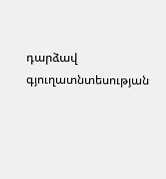դարձավ գյուղատնտեսության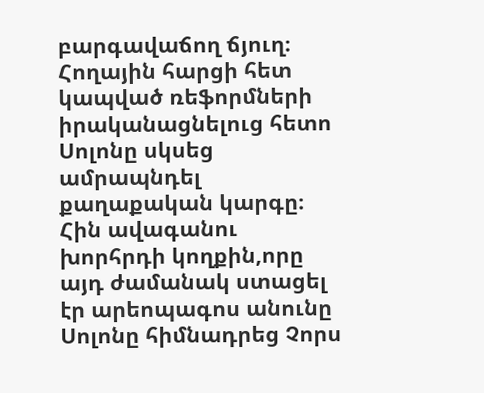բարգավաճող ճյուղ։
Հողային հարցի հետ կապված ռեֆորմների իրականացնելուց հետո Սոլոնը սկսեց ամրապնդել քաղաքական կարգը։ Հին ավագանու խորհրդի կողքին,որը այդ ժամանակ ստացել էր արեոպագոս անունը Սոլոնը հիմնադրեց Չորս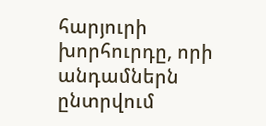հարյուրի խորհուրդը, որի անդամներն ընտրվում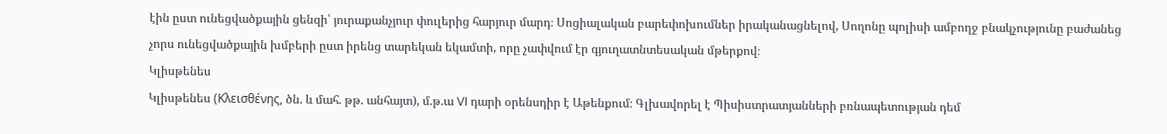էին ըստ ունեցվածքային ցենզի՝ յուրաքանչյուր փուլերից հարյուր մարդ։ Սոցիալական բարեփոխումներ իրականացնելով, Սողոնը պոլիսի ամբողջ բնակչությունը բաժանեց չորս ունեցվածքային խմբերի ըստ իրենց տարեկան եկամտի, որը չափվում էր գյուղատնտեսական մթերքով։
Կլիսթենես
Կլիսթենես (Κλεισθένης, ծն. և մահ. թթ. անհայտ), մ.թ.ա VI դարի օրենսդիր է Աթենքում։ Գլխավորել է Պիսիստրատյանների բռնապետության դեմ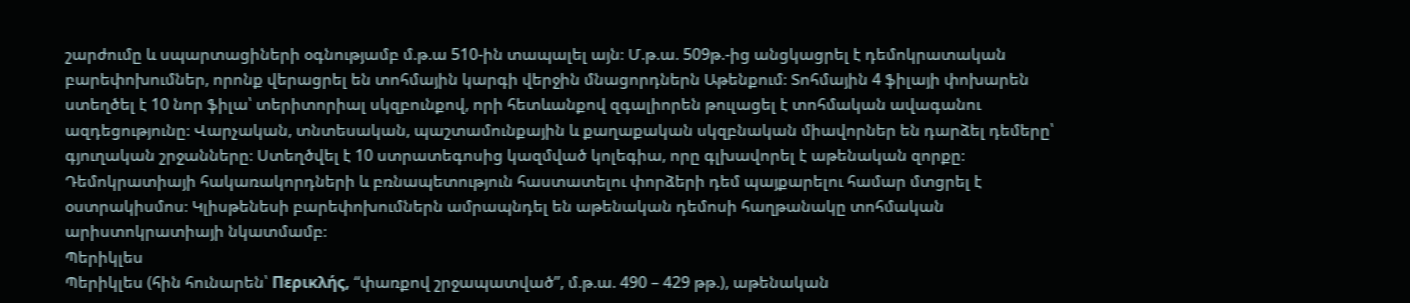շարժումը և սպարտացիների օգնությամբ մ.թ.ա 510-ին տապալել այն։ Մ.թ.ա. 509թ.-ից անցկացրել է դեմոկրատական բարեփոխումներ, որոնք վերացրել են տոհմային կարգի վերջին մնացորդներն Աթենքում։ Տոհմային 4 ֆիլայի փոխարեն ստեղծել է 10 նոր ֆիլա՝ տերիտորիալ սկզբունքով, որի հետևանքով զգալիորեն թուլացել է տոհմական ավագանու ազդեցությունը։ Վարչական, տնտեսական, պաշտամունքային և քաղաքական սկզբնական միավորներ են դարձել դեմերը՝ գյուղական շրջանները։ Ստեղծվել է 10 ստրատեգոսից կազմված կոլեգիա, որը գլխավորել է աթենական զորքը։ Դեմոկրատիայի հակառակորդների և բռնապետություն հաստատելու փորձերի դեմ պայքարելու համար մտցրել է օստրակիսմոս։ Կլիսթենեսի բարեփոխումներն ամրապնդել են աթենական դեմոսի հաղթանակը տոհմական արիստոկրատիայի նկատմամբ։
Պերիկլես
Պերիկլես (հին հունարեն՝ Περικλής, “փառքով շրջապատված”, մ.թ.ա. 490 – 429 թթ.), աթենական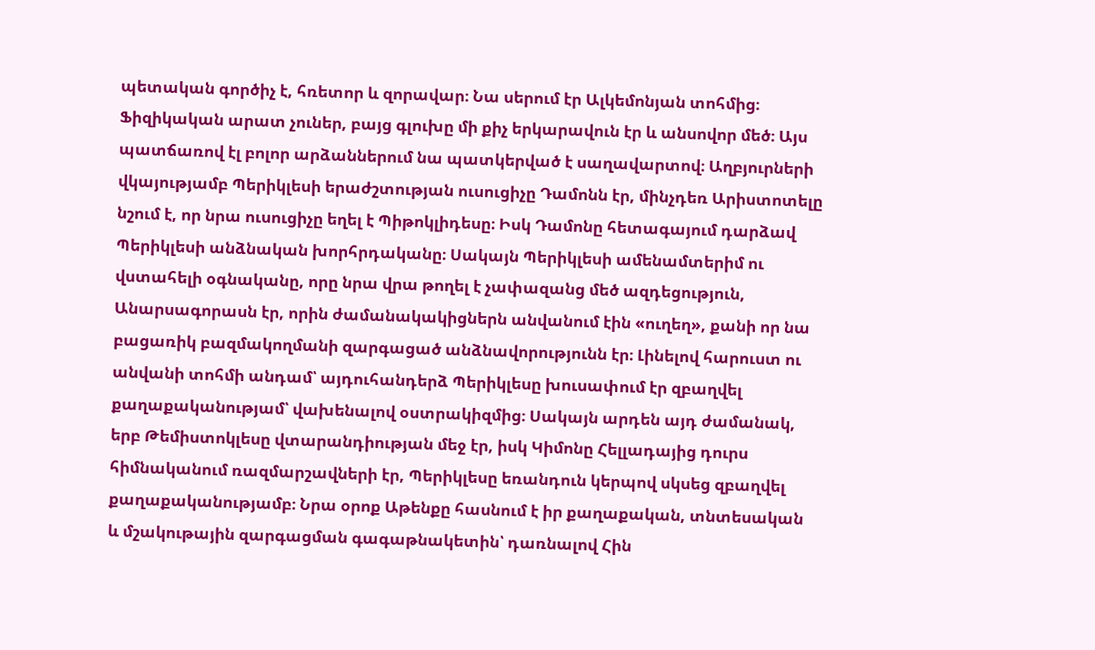պետական գործիչ է, հռետոր և զորավար։ Նա սերում էր Ալկեմոնյան տոհմից։ Ֆիզիկական արատ չուներ, բայց գլուխը մի քիչ երկարավուն էր և անսովոր մեծ։ Այս պատճառով էլ բոլոր արձաններում նա պատկերված է սաղավարտով։ Աղբյուրների վկայությամբ Պերիկլեսի երաժշտության ուսուցիչը Դամոնն էր, մինչդեռ Արիստոտելը նշում է, որ նրա ուսուցիչը եղել է Պիթոկլիդեսը։ Իսկ Դամոնը հետագայում դարձավ Պերիկլեսի անձնական խորհրդականը։ Սակայն Պերիկլեսի ամենամտերիմ ու վստահելի օգնականը, որը նրա վրա թողել է չափազանց մեծ ազդեցություն, Անարսագորասն էր, որին ժամանակակիցներն անվանում էին «ուղեղ», քանի որ նա բացառիկ բազմակողմանի զարգացած անձնավորությունն էր։ Լինելով հարուստ ու անվանի տոհմի անդամ՝ այդուհանդերձ Պերիկլեսը խուսափում էր զբաղվել քաղաքականությամ՝ վախենալով օստրակիզմից։ Սակայն արդեն այդ ժամանակ, երբ Թեմիստոկլեսը վտարանդիության մեջ էր, իսկ Կիմոնը Հելլադայից դուրս հիմնականում ռազմարշավների էր, Պերիկլեսը եռանդուն կերպով սկսեց զբաղվել քաղաքականությամբ։ Նրա օրոք Աթենքը հասնում է իր քաղաքական, տնտեսական և մշակութային զարգացման գագաթնակետին՝ դառնալով Հին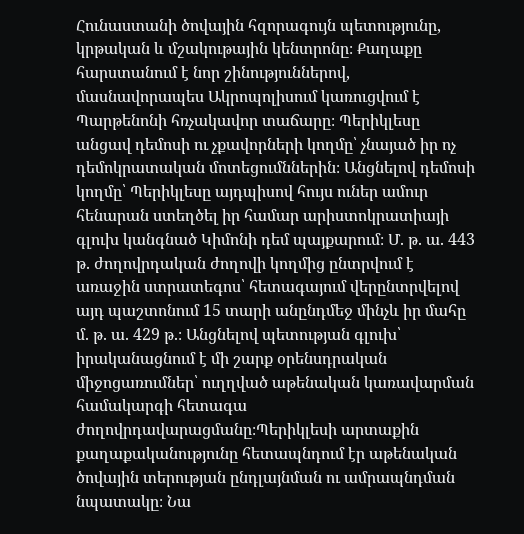Հունաստանի ծովային հզորագույն պետությունը, կրթական և մշակութային կենտրոնը։ Քաղաքը հարստանում է նոր շինություններով, մասնավորապես Ակրոպոլիսում կառուցվում է Պարթենոնի հռչակավոր տաճարը։ Պերիկլեսը անցավ դեմոսի ու չքավորների կողմը՝ չնայած իր ոչ դեմոկրատական մոտեցումններին։ Անցնելով դեմոսի կողմը՝ Պերիկլեսը այդպիսով հույս ուներ ամուր հենարան ստեղծել իր համար արիստոկրատիայի գլուխ կանգնած Կիմոնի դեմ պայքարում։ Մ. թ. ա. 443 թ. ժողովրդական ժողովի կողմից ընտրվում է առաջին ստրատեգոս՝ հետագայում վերընտրվելով այդ պաշտոնում 15 տարի անընդմեջ մինչև իր մահը մ. թ. ա. 429 թ.։ Անցնելով պետության գլուխ՝ իրականացնում է մի շարք օրենսդրական միջոցառումներ՝ ուղղված աթենական կառավարման համակարգի հետագա ժողովրդավարացմանը։Պերիկլեսի արտաքին քաղաքականությունը հետապնդում էր աթենական ծովային տերության ընդլայնման ու ամրապնդման նպատակը։ Նա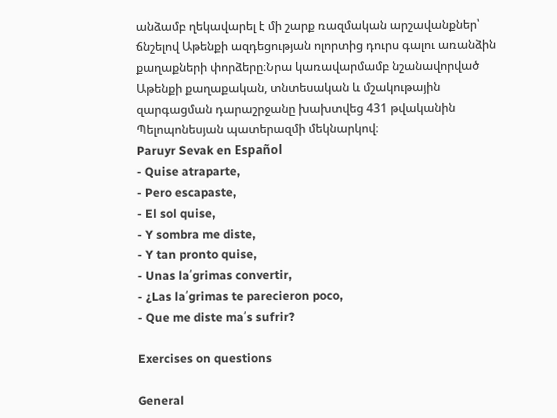անձամբ ղեկավարել է մի շարք ռազմական արշավանքներ՝ ճնշելով Աթենքի ազդեցության ոլորտից դուրս գալու առանձին քաղաքների փորձերը։Նրա կառավարմամբ նշանավորված Աթենքի քաղաքական, տնտեսական և մշակութային զարգացման դարաշրջանը խախտվեց 431 թվականին Պելոպոնեսյան պատերազմի մեկնարկով։
Paruyr Sevak en Español
- Quise atraparte,
- Pero escapaste,
- El sol quise,
- Y sombra me diste,
- Y tan pronto quise,
- Unas la՛grimas convertir,
- ¿Las la՛grimas te parecieron poco,
- Que me diste ma՛s sufrir?

Exercises on questions

General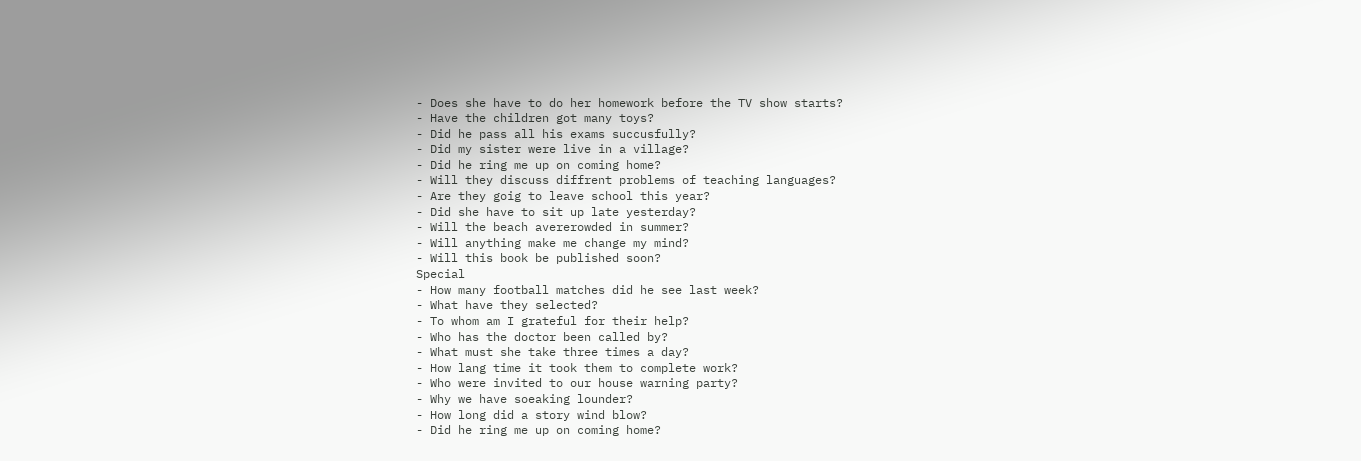- Does she have to do her homework before the TV show starts?
- Have the children got many toys?
- Did he pass all his exams succusfully?
- Did my sister were live in a village?
- Did he ring me up on coming home?
- Will they discuss diffrent problems of teaching languages?
- Are they goig to leave school this year?
- Did she have to sit up late yesterday?
- Will the beach avererowded in summer?
- Will anything make me change my mind?
- Will this book be published soon?
Special
- How many football matches did he see last week?
- What have they selected?
- To whom am I grateful for their help?
- Who has the doctor been called by?
- What must she take three times a day?
- How lang time it took them to complete work?
- Who were invited to our house warning party?
- Why we have soeaking lounder?
- How long did a story wind blow?
- Did he ring me up on coming home?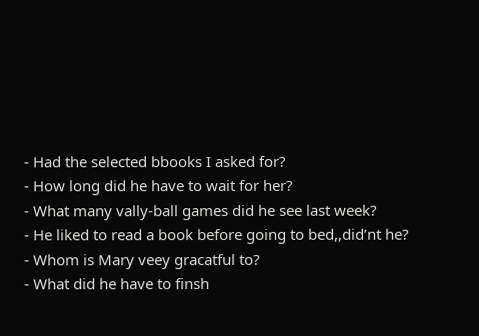- Had the selected bbooks I asked for?
- How long did he have to wait for her?
- What many vally-ball games did he see last week?
- He liked to read a book before going to bed,,did’nt he?
- Whom is Mary veey gracatful to?
- What did he have to finsh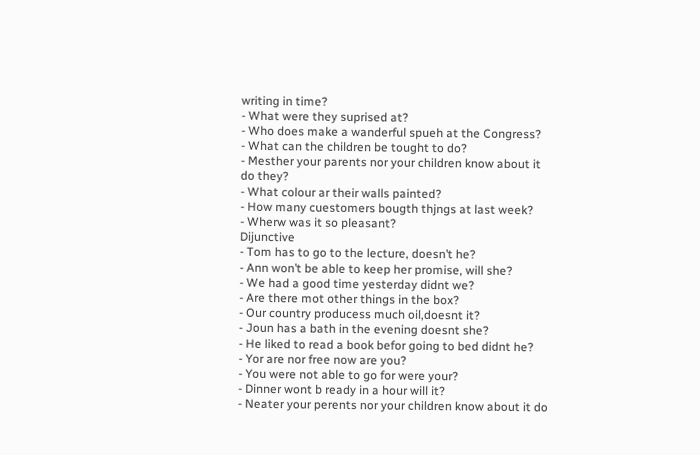writing in time?
- What were they suprised at?
- Who does make a wanderful spueh at the Congress?
- What can the children be tought to do?
- Mesther your parents nor your children know about it do they?
- What colour ar their walls painted?
- How many cuestomers bougth thjngs at last week?
- Wherw was it so pleasant?
Dijunctive
- Tom has to go to the lecture, doesn’t he?
- Ann won’t be able to keep her promise, will she?
- We had a good time yesterday didnt we?
- Are there mot other things in the box?
- Our country producess much oil,doesnt it?
- Joun has a bath in the evening doesnt she?
- He liked to read a book befor going to bed didnt he?
- Yor are nor free now are you?
- You were not able to go for were your?
- Dinner wont b ready in a hour will it?
- Neater your perents nor your children know about it do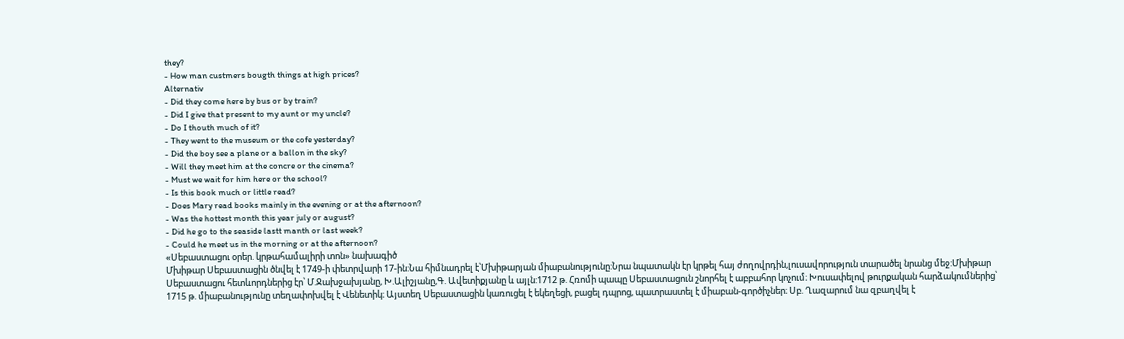they?
- How man custmers bougth things at high prices?
Alternativ
- Did they come here by bus or by train?
- Did I give that present to my aunt or my uncle?
- Do I thouth much of it?
- They went to the museum or the cofe yesterday?
- Did the boy see a plane or a ballon in the sky?
- Will they meet him at the concre or the cinema?
- Must we wait for him here or the school?
- Is this book much or little read?
- Does Mary read books mainly in the evening or at the afternoon?
- Was the hottest month this year july or august?
- Did he go to the seaside lastt manth or last week?
- Could he meet us in the morning or at the afternoon?
«Սեբաստացու օրեր. կրթահամալիրի տոն» նախագիծ
Մխիթար Սեբաստացին ծնվել է 1749-ի փետրվարի 17-ին:Նա հիմնադրել է՝Մխիթարյան միաբանությունը:Նրա նպատակն էր կրթել հայ ժողովրդին,լուսավորություն տարածել նրանց մեջ:Մխիթար Սեբաստացու հետևորդներից էր՝ Մ.Ջախջախյանը, Խ.Ալիշյանը,Գ. Ավետիքյանը և այլն:1712 թ. Հռոմի պապը Սեբաստացուն շնորհել է աբբահոր կոչում։ Խուսափելով թուրքական հարձակումներից՝ 1715 թ. միաբանությունը տեղափոխվել է Վենետիկ։ Այստեղ Սեբաստացին կառուցել է եկեղեցի, բացել դպրոց, պատրաստել է միաբան-գործիչներ։ Սբ. Ղազարում նա զբաղվել է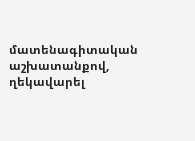մատենագիտական աշխատանքով, ղեկավարել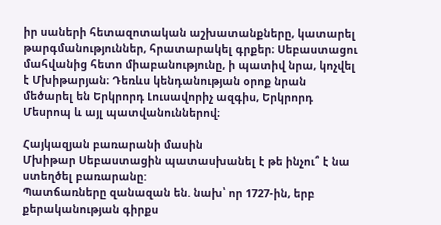իր սաների հետազոտական աշխատանքները, կատարել թարգմանություններ, հրատարակել գրքեր։ Սեբաստացու մահվանից հետո միաբանությունը, ի պատիվ նրա, կոչվել է Մխիթարյան։ Դեռևս կենդանության օրոք նրան մեծարել են Երկրորդ Լուսավորիչ ազգիս, Երկրորդ Մեսրոպ և այլ պատվանուններով։

Հայկազյան բառարանի մասին
Մխիթար Սեբաստացին պատասխանել է թե ինչու՞ է նա ստեղծել բառարանը:
Պատճառները զանազան են. նախ՝ որ 1727-ին, երբ քերականության գիրքս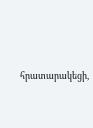հրատարակեցի,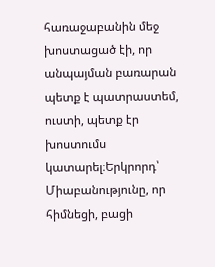հառաջաբանին մեջ խոստացած էի, որ անպայման բառարան պետք է պատրաստեմ, ուստի, պետք էր խոստումս կատարել։Երկրորդ՝ Միաբանությունը, որ հիմնեցի, բացի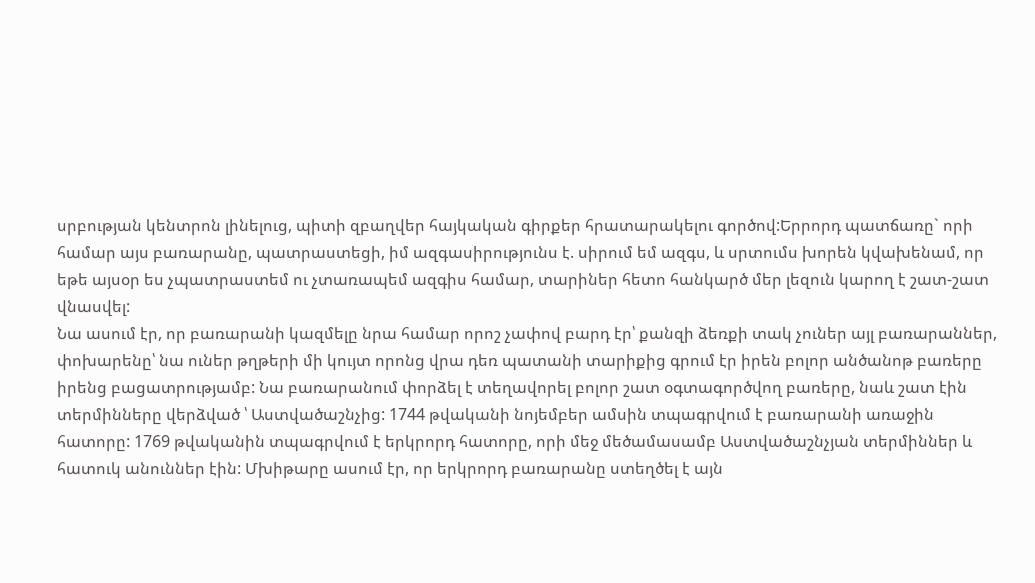սրբության կենտրոն լինելուց, պիտի զբաղվեր հայկական գիրքեր հրատարակելու գործով:Երրորդ պատճառը` որի համար այս բառարանը, պատրաստեցի, իմ ազգասիրությունս է. սիրում եմ ազգս, և սրտումս խորեն կվախենամ, որ եթե այսօր ես չպատրաստեմ ու չտառապեմ ազգիս համար, տարիներ հետո հանկարծ մեր լեզուն կարող է շատ-շատ վնասվել:
Նա ասում էր, որ բառարանի կազմելը նրա համար որոշ չափով բարդ էր՝ քանզի ձեռքի տակ չուներ այլ բառարաններ, փոխարենը՝ նա ուներ թղթերի մի կույտ որոնց վրա դեռ պատանի տարիքից գրում էր իրեն բոլոր անծանոթ բառերը իրենց բացատրությամբ: Նա բառարանում փորձել է տեղավորել բոլոր շատ օգտագործվող բառերը, նաև շատ էին տերմինները վերձված ՝ Աստվածաշնչից: 1744 թվականի նոյեմբեր ամսին տպագրվում է բառարանի առաջին հատորը: 1769 թվականին տպագրվում է երկրորդ հատորը, որի մեջ մեծամասամբ Աստվածաշնչյան տերմիններ և հատուկ անուններ էին: Մխիթարը ասում էր, որ երկրորդ բառարանը ստեղծել է այն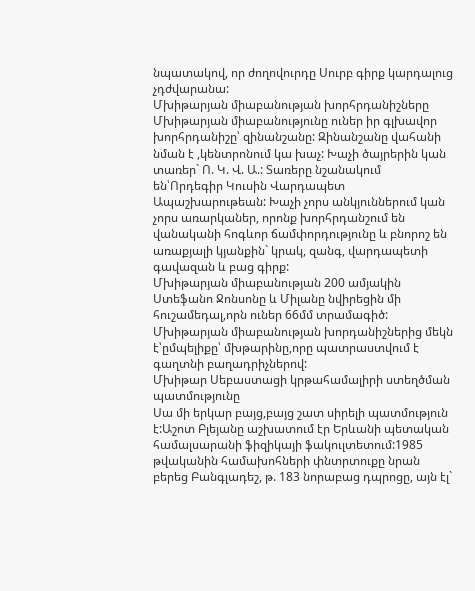նպատակով, որ ժողովուրդը Սուրբ գիրք կարդալուց չդժվարանա:
Մխիթարյան միաբանության խորհրդանիշները
Մխիթարյան միաբանությունը ուներ իր գլխավոր խորհրդանիշը՝ զինանշանը: Զինանշանը վահանի նման է ,կենտրոնում կա խաչ: Խաչի ծայրերին կան տառեր` Ո. Կ. Վ. Ա.: Տառերը նշանակում են՝Որդեգիր Կուսին Վարդապետ Ապաշխարութեան: Խաչի չորս անկյուններում կան չորս առարկաներ, որոնք խորհրդանշում են վանականի հոգևոր ճամփորդությունը և բնորոշ են առաքյալի կյանքին` կրակ, զանգ, վարդապետի գավազան և բաց գիրք:
Մխիթարյան միաբանության 200 ամյակին Ստեֆանո Ջոնսոնը և Միլանը նվիրեցին մի հուշամեդալ,որն ուներ 66մմ տրամագիծ: Մխիթարյան միաբանության խորդանիշներից մեկն է՝ըմպելիքը՝ մխթարինը,որը պատրաստվում է գաղտնի բաղադրիչներով:
Մխիթար Սեբաստացի կրթահամալիրի ստեղծման պատմությունը
Սա մի երկար բայց,բայց շատ սիրելի պատմություն է:Աշոտ Բլեյանը աշխատում էր Երևանի պետական համալսարանի ֆիզիկայի ֆակուլտետում:1985 թվականին համախոհների փնտրտուքը նրան բերեց Բանգլադեշ, թ. 183 նորաբաց դպրոցը, այն էլ`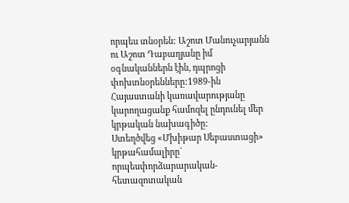որպես տնօրեն: Աշոտ Մանուչարյանն ու Աշոտ Դաբաղյանը իմ օգնականներն էին, դպրոցի փոխտնօրենները:1989-ին Հայաստանի կառավարությանը կարողացանք համոզել ընդունել մեր կրթական նախագիծը:
Ստեղծվեց «Մխիթար Սեբաստացի» կրթահամալիրը` որպեսփորձարարական-հետազոտական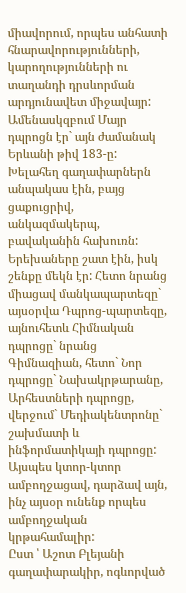միավորում, որպես անհատի հնարավորությունների, կարողությունների ու տաղանդի դրսևորման արդյունավետ միջավայր:
Ամենասկզբում Մայր դպրոցն էր` այն ժամանակ Երևանի թիվ 183-ը: Խելահեղ գաղափարներն անպակաս էին, բայց ցաքուցրիվ, անկազմակերպ, բավականին հախուռն: Երեխաները շատ էին, իսկ շենքը մեկն էր: Հետո նրանց միացավ մանկապարտեզը` այսօրվա Դպրոց-պարտեզը, այնուհետև Հիմնական դպրոցը` նրանց Գիմնազիան, հետո` Նոր դպրոցը` Նախակրթարանը, Արհեստների դպրոցը, վերջում` Մեդիակենտրոնը` շախմատի և ինֆորմատիկայի դպրոցը: Այսպես կտոր-կտոր ամբողջացավ, դարձավ այն, ինչ այսօր ունենք որպես ամբողջական կրթահամալիր:
Ըստ ՝ Աշոտ Բլեյանի գաղափարակիր, ոգևորված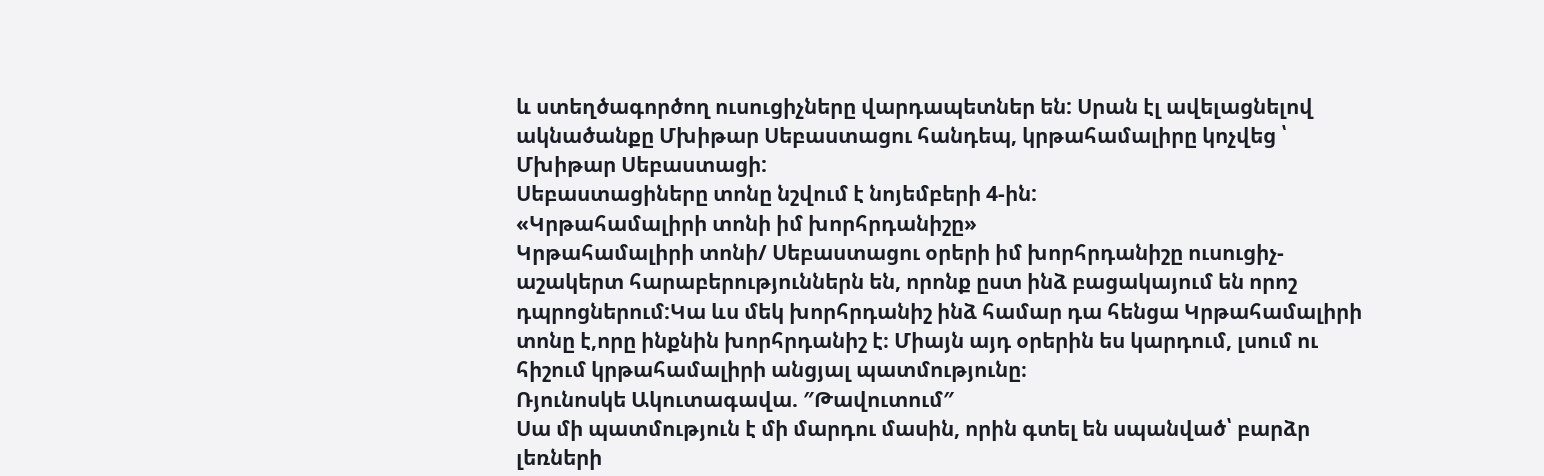և ստեղծագործող ուսուցիչները վարդապետներ են: Սրան էլ ավելացնելով ակնածանքը Մխիթար Սեբաստացու հանդեպ, կրթահամալիրը կոչվեց ՝ Մխիթար Սեբաստացի:
Սեբաստացիները տոնը նշվում է նոյեմբերի 4-ին:
«Կրթահամալիրի տոնի իմ խորհրդանիշը»
Կրթահամալիրի տոնի/ Սեբաստացու օրերի իմ խորհրդանիշը ուսուցիչ-աշակերտ հարաբերություններն են, որոնք ըստ ինձ բացակայում են որոշ դպրոցներում:Կա ևս մեկ խորհրդանիշ ինձ համար դա հենցա Կրթահամալիրի տոնը է,որը ինքնին խորհրդանիշ է։ Միայն այդ օրերին ես կարդում, լսում ու հիշում կրթահամալիրի անցյալ պատմությունը։
Ռյունոսկե Ակուտագավա. ″Թավուտում″
Սա մի պատմություն է մի մարդու մասին, որին գտել են սպանված՝ բարձր լեռների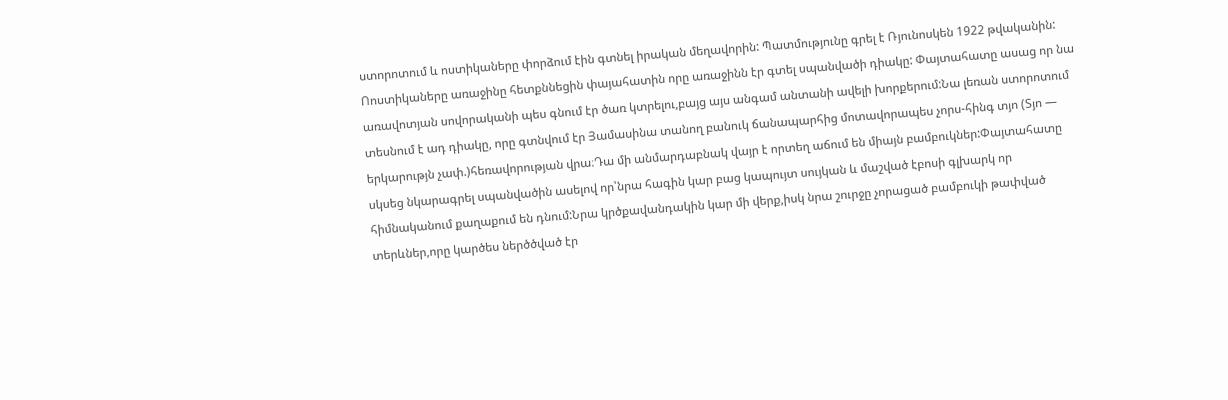ստորոտում և ոստիկաները փորձում էին գտնել իրական մեղավորին: Պատմությունը գրել է Ռյունոսկեն 1922 թվականին:
Ոոստիկաները առաջինը հետքննեցին փայահատին որը առաջինն էր գտել սպանվածի դիակը: Փայտահատը ասաց որ նա առավոտյան սովորականի պես գնում էր ծառ կտրելու,բայց այս անգամ անտանի ավելի խորքերում:Նա լեռան ստորոտում տեսնում է ադ դիակը, որը գտնվում էր Յամասինա տանող բանուկ ճանապարհից մոտավորապես չորս-հինգ տյո (Տյո — երկարությն չափ.)հեռավորության վրա։Դա մի անմարդաբնակ վայր է որտեղ աճում են միայն բամբուկներ:Փայտահատը սկսեց նկարագրել սպանվածին ասելով որ՝նրա հագին կար բաց կապույտ սույկան և մաշված էբոսի գլխարկ որ հիմնականում քաղաքում են դնում:Նրա կրծքավանդակին կար մի վերք,իսկ նրա շուրջը չորացած բամբուկի թափված տերևներ,որը կարծես ներծծված էր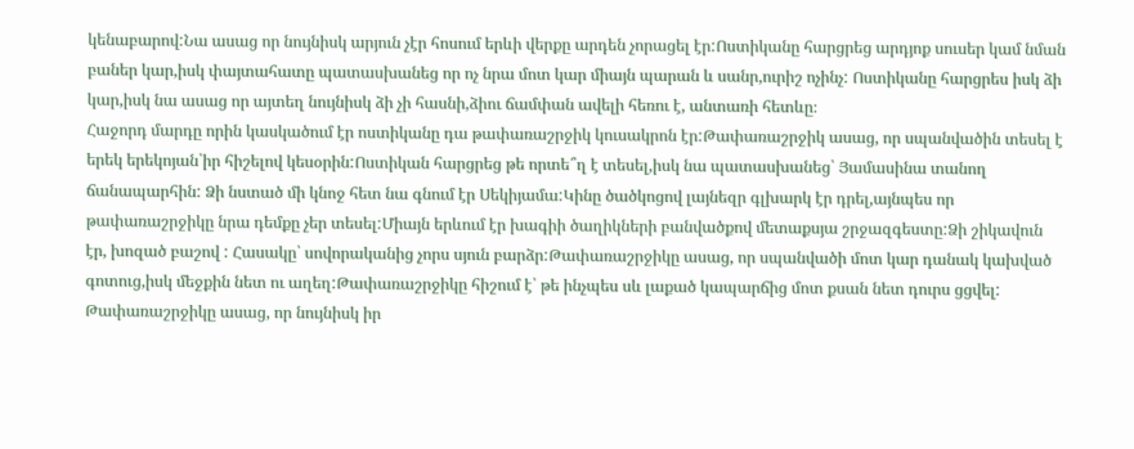կենաբարով:Նա ասաց որ նույնիսկ արյուն չէր հոսում երևի վերքը արդեն չորացել էր:Ոստիկանը հարցրեց արդյոք սուսեր կամ նման բաներ կար,իսկ փայտահատը պատասխանեց որ ոչ նրա մոտ կար միայն պարան և սանր,ուրիշ ոչինչ: Ոստիկանը հարցրես իսկ ձի կար,իսկ նա ասաց որ այտեղ նույնիսկ ձի չի հասնի,ձիու ճամփան ավելի հեռու է, անտառի հետևը։
Հաջորդ մարդը որին կասկածում էր ոստիկանը դա թափառաշրջիկ կուսակրոն էր:Թափառաշրջիկ ասաց, որ սպանվածին տեսել է երեկ երեկոյան՝իր հիշելով կեսօրին:Ոստիկան հարցրեց թե որտե՞ղ է տեսել,իսկ նա պատասխանեց՝ Յամասինա տանող ճանապարհին: Ձի նստած մի կնոջ հետ նա գնում էր Սեկիյամա:Կինը ծածկոցով լայնեզր գլխարկ էր դրել,այնպես որ թափառաշրջիկը նրա դեմքը չեր տեսել:Միայն երևում էր խագիի ծաղիկների բանվածքով մետաքսյա շրջազգեստը:Ձի շիկավուն էր, խոզած բաշով : Հասակը՝ սովորականից չորս սյուն բարձր:Թափառաշրջիկը ասաց, որ սպանվածի մոտ կար դանակ կախված գոտուց,իսկ մեջքին նետ ու աղեղ:Թափառաշրջիկը հիշում է՝ թե ինչպես սև լաքած կապարճից մոտ քսան նետ դուրս ցցվել: Թափառաշրջիկը ասաց, որ նույնիսկ իր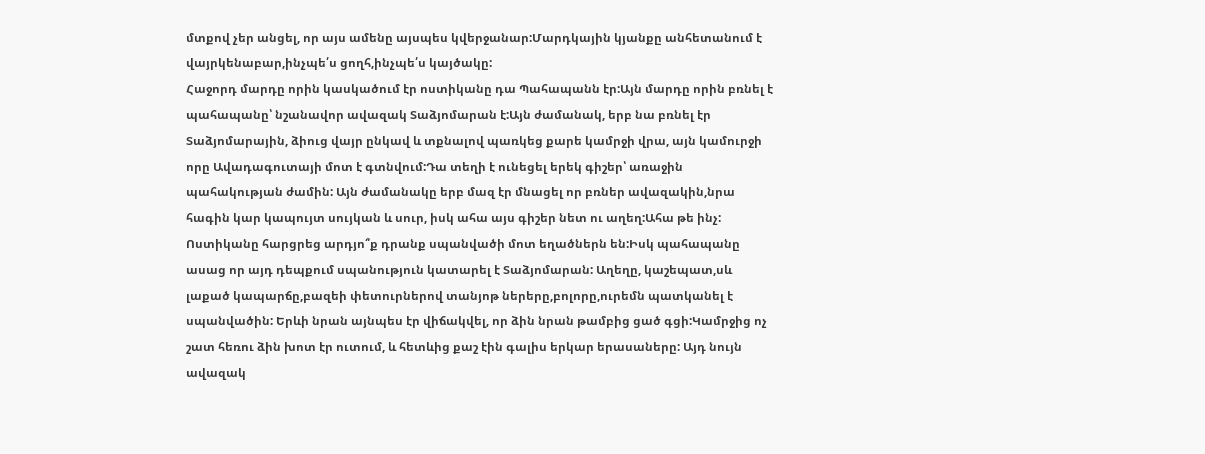մտքով չեր անցել, որ այս ամենը այսպես կվերջանար:Մարդկային կյանքը անհետանում է վայրկենաբար,ինչպե՛ս ցողհ,ինչպե՛ս կայծակը:
Հաջորդ մարդը որին կասկածում էր ոստիկանը դա Պահապանն էր:Այն մարդը որին բռնել է պահապանը՝ նշանավոր ավազակ Տաձյոմարան է:Այն ժամանակ, երբ նա բռնել էր Տաձյոմարային, ձիուց վայր ընկավ և տքնալով պառկեց քարե կամրջի վրա, այն կամուրջի որը Ավադագուտայի մոտ է գտնվում:Դա տեղի է ունեցել երեկ գիշեր՝ առաջին պահակության ժամին: Այն ժամանակը երբ մազ էր մնացել որ բռներ ավազակին,նրա հագին կար կապույտ սույկան և սուր, իսկ ահա այս գիշեր նետ ու աղեղ:Ահա թե ինչ: Ոստիկանը հարցրեց արդյո՞ք դրանք սպանվածի մոտ եղածներն են:Իսկ պահապանը ասաց որ այդ դեպքում սպանություն կատարել է Տաձյոմարան: Աղեղը, կաշեպատ,սև լաքած կապարճը,բազեի փետուրներով տանյոթ ներերը,բոլորը,ուրեմն պատկանել է սպանվածին: Երևի նրան այնպես էր վիճակվել, որ ձին նրան թամբից ցած գցի:Կամրջից ոչ շատ հեռու ձին խոտ էր ուտում, և հետևից քաշ էին գալիս երկար երասաները: Այդ նույն ավազակ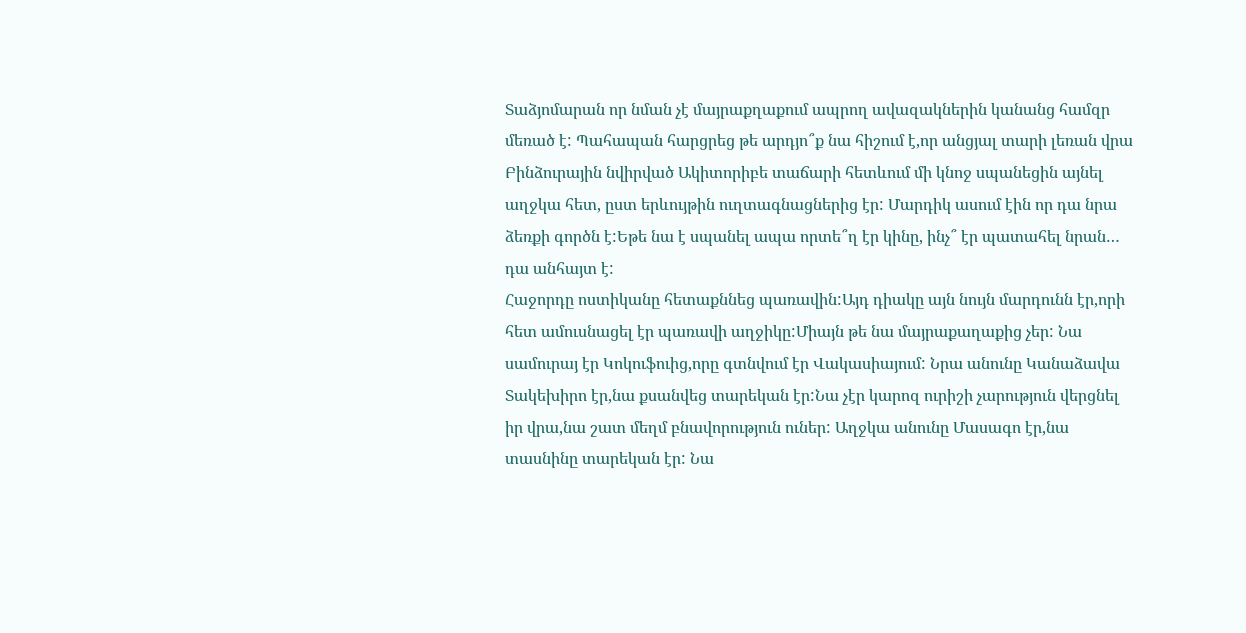Տաձյոմարան որ նման չէ մայրաքղաքում ապրող ավազակներին կանանց համզր մեռած է: Պահապան հարցրեց թե արդյո՞ք նա հիշում է,որ անցյալ տարի լեռան վրա Բինձուրային նվիրված Ակիտորիբե տաճարի հետևում մի կնոջ սպանեցին այնել աղջկա հետ, ըստ երևույթին ուղտագնացներից էր: Մարդիկ ասում էին որ դա նրա ձեռքի գործն է:Եթե նա է սպանել ապա որտե՞ղ էր կինը, ինչ՞ էր պատահել նրան… դա անհայտ է:
Հաջորդը ոստիկանը հետաքննեց պառավին:Այդ դիակը այն նույն մարդունն էր,որի հետ ամուսնացել էր պառավի աղջիկը:Միայն թե նա մայրաքաղաքից չեր: Նա սամուրայ էր Կոկուֆուից,որը գտնվում էր Վակասիայում: Նրա անունը Կանաձավա Տակեխիրո էր,նա քսանվեց տարեկան էր:Նա չէր կարոզ ուրիշի չարություն վերցնել իր վրա,նա շատ մեղմ բնավորություն ուներ: Աղջկա անունը Մասագո էր,նա տասնինը տարեկան էր: Նա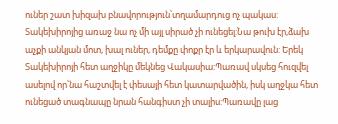ուներ շատ խիզախ բնավորություն՝տղամարդուց ոչ պակաս: Տակեխիրոյից առաջ նա ոչ մի այլ սիրած չի ունեցել:Նա թուխ էր,ձախ աչքի անկյան մոտ, խալ ուներ, դեմքը փոքր էր և երկարավուն: Երեկ Տակեխիրոյի հետ աղջիկը մեկնեց Վակասիա:Պառավ սկսեց հուզվել ասելով որ՝նա հաշտվել է փեսայի հետ կատարվածին, իսկ աղջկա հետ ունեցած տագնապը նրան հանգիստ չի տալիս:Պառավը լաց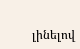լինելով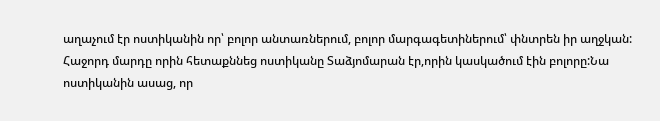աղաչում էր ոստիկանին որ՝ բոլոր անտառներում, բոլոր մարգագետիներում՝ փնտրեն իր աղջկան:
Հաջորդ մարդը որին հետաքննեց ոստիկանը Տաձյոմարան էր,որին կասկածում էին բոլորը:Նա ոստիկանին ասաց, որ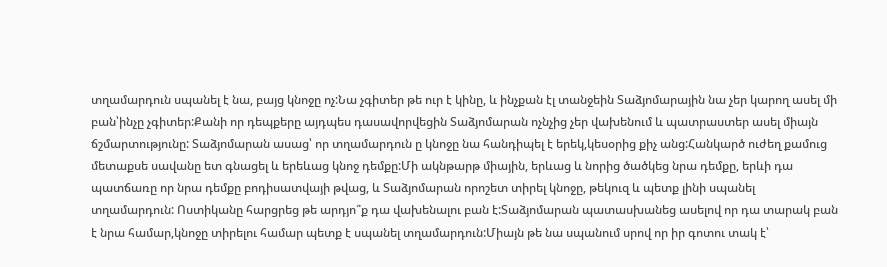տղամարդուն սպանել է նա, բայց կնոջը ոչ:Նա չգիտեր թե ուր է կինը, և ինչքան էլ տանջեին Տաձյոմարային նա չեր կարող ասել մի բան՝ինչը չգիտեր:Քանի որ դեպքերը այդպես դասավորվեցին Տաձյոմարան ոչնչից չեր վախենում և պատրաստեր ասել միայն ճշմարտությունը: Տաձյոմարան ասաց՝ որ տղամարդուն ը կնոջը նա հանդիպել է երեկ,կեսօրից քիչ անց:Հանկարծ ուժեղ քամուց մետաքսե սավանը ետ գնացել և երեևաց կնոջ դեմքը:Մի ակնթարթ միային, երևաց և նորից ծածկեց նրա դեմքը, երևի դա պատճառը որ նրա դեմքը բոդիսատվայի թվաց, և Տաձյոմարան որոշետ տիրել կնոջը, թեկուզ և պետք լինի սպանել տղամարդուն: Ոստիկանը հարցրեց թե արդյո՞ք դա վախենալու բան է:Տաձյոմարան պատասխանեց ասելով որ դա տարակ բան է նրա համար,կնոջը տիրելու համար պետք է սպանել տղամարդուն:Միայն թե նա սպանում սրով որ իր գոտու տակ է՝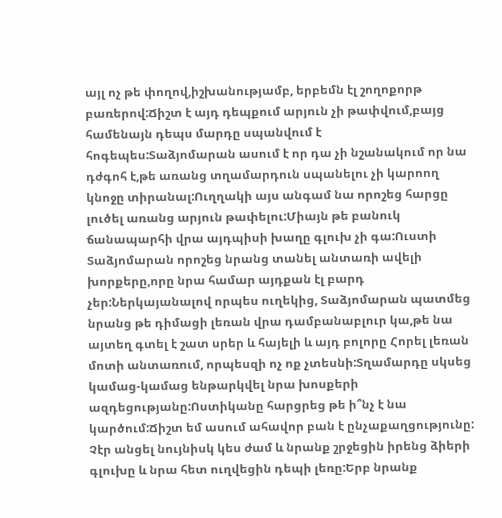այլ ոչ թե փողով,իշխանությամբ, երբեմն էլ շողոքորթ բառերով:Ճիշտ է այդ դեպքում արյուն չի թափվում,բայց համենայն դեպս մարդը սպանվում է հոգեպես:Տաձյոմարան ասում է որ դա չի նշանակում որ նա դժգոհ է,թե առանց տղամարդուն սպանելու չի կարոող կնոջը տիրանալ:Ուղղակի այս անգամ նա որոշեց հարցը լուծել առանց արյուն թափելու:Միայն թե բանուկ ճանապարհի վրա այդպիսի խաղը գլուխ չի գա:Ուստի Տաձյոմարան որոշեց նրանց տանել անտառի ավելի խորքերը,որը նրա համար այդքան էլ բարդ չեր:Ներկայանալով որպես ուղեկից, Տաձյոմարան պատմեց նրանց թե դիմացի լեռան վրա դամբանաբլուր կա,թե նա այտեղ գտել է շատ սրեր և հայելի և այդ բոլորը Հորել լեռան մոտի անտառում, որպեսզի ոչ ոք չտեսնի:Տղամարդը սկսեց կամաց-կամաց ենթարկվել նրա խոսքերի ազդեցությանը:Ոստիկանը հարցրեց թե ի՞նչ է նա կարծում:Ճիշտ եմ ասում ահավոր բան է ընչաքաղցությունը: Չէր անցել նույնիսկ կես ժամ և նրանք շրջեցին իրենց ձիերի գլուխը և նրա հետ ուղվեցին դեպի լեռը:Երբ նրանք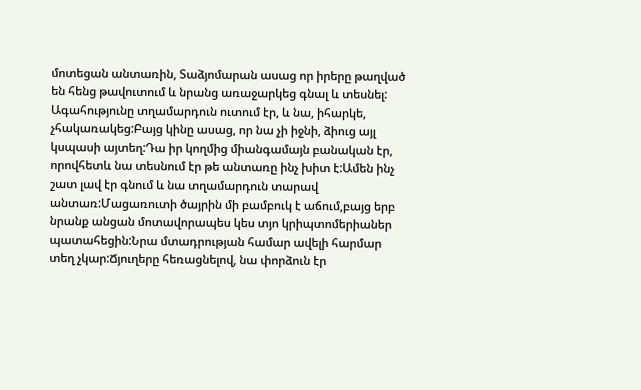մոտեցան անտառին, Տաձյոմարան ասաց որ իրերը թաղված են հենց թավուտում և նրանց առաջարկեց գնալ և տեսնել: Ագահությունը տղամարդուն ուտում էր, և նա, իհարկե, չհակառակեց:Բայց կինը ասաց, որ նա չի իջնի, ձիուց այլ կսպասի այտեղ:Դա իր կողմից միանգամայն բանական էր, որովհետև նա տեսնում էր թե անտառը ինչ խիտ է:Ամեն ինչ շատ լավ էր գնում և նա տղամարդուն տարավ անտառ:Մացառուտի ծայրին մի բամբուկ է աճում,բայց երբ նրանք անցան մոտավորապես կես տյո կրիպտոմերիաներ պատահեցին:Նրա մտադրության համար ավելի հարմար տեղ չկար:Ճյուղերը հեռացնելով, նա փորձուն էր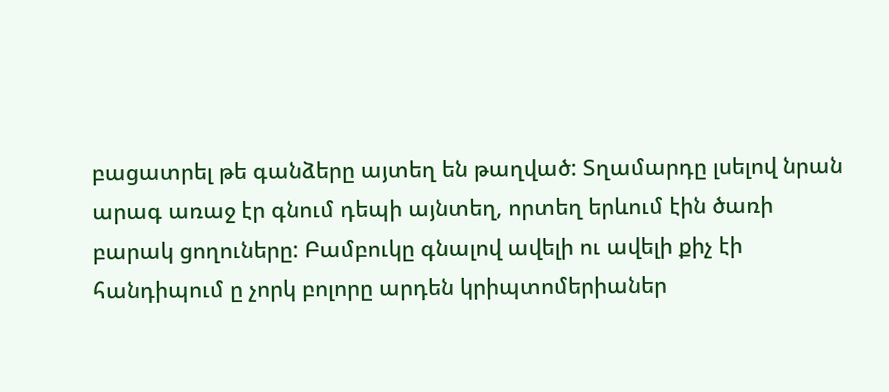բացատրել թե գանձերը այտեղ են թաղված: Տղամարդը լսելով նրան արագ առաջ էր գնում դեպի այնտեղ, որտեղ երևում էին ծառի բարակ ցողուները: Բամբուկը գնալով ավելի ու ավելի քիչ էի հանդիպում ը չորկ բոլորը արդեն կրիպտոմերիաներ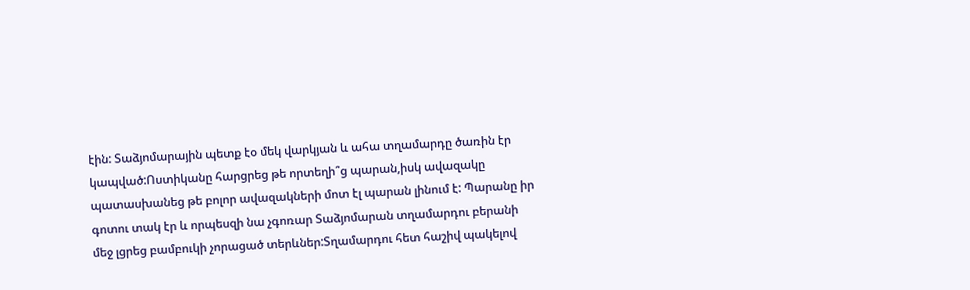էին: Տաձյոմարային պետք էօ մեկ վարկյան և ահա տղամարդը ծառին էր կապված:Ոստիկանը հարցրեց թե որտեղի՞ց պարան,իսկ ավազակը պատասխանեց թե բոլոր ավազակների մոտ էլ պարան լինում է: Պարանը իր գոտու տակ էր և որպեսզի նա չգոռար Տաձյոմարան տղամարդու բերանի մեջ լցրեց բամբուկի չորացած տերևներ:Տղամարդու հետ հաշիվ պակելով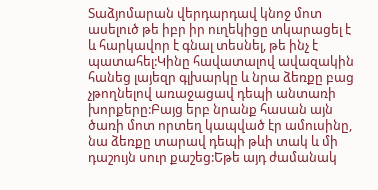Տաձյոմարան վերդարդավ կնոջ մոտ ասելուծ թե իբր իր ուղեկիցը տկարացել է և հարկավոր է գնալ տեսնել, թե ինչ է պատահել:Կինը հավատալով ավազակին հանեց լայեզր գլխարկը և նրա ձեռքը բաց չթողնելով առաջացավ դեպի անտառի խորքերը:Բայց երբ նրանք հասան այն ծառի մոտ որտեղ կապված էր ամուսինը, նա ձեռքը տարավ դեպի թևի տակ և մի դաշույն սուր քաշեց:Եթե այդ ժամանակ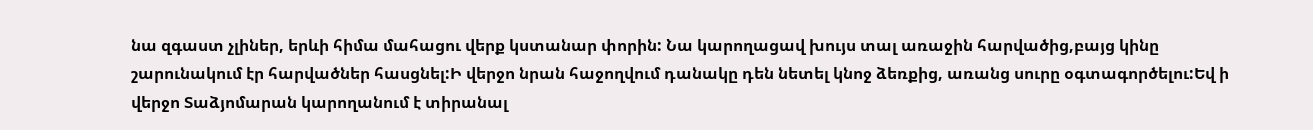նա զգաստ չլիներ, երևի հիմա մահացու վերք կստանար փորին: Նա կարողացավ խույս տալ առաջին հարվածից,բայց կինը շարունակում էր հարվածներ հասցնել:Ի վերջո նրան հաջողվում դանակը դեն նետել կնոջ ձեռքից, առանց սուրը օգտագործելու:Եվ ի վերջո Տաձյոմարան կարողանում է տիրանալ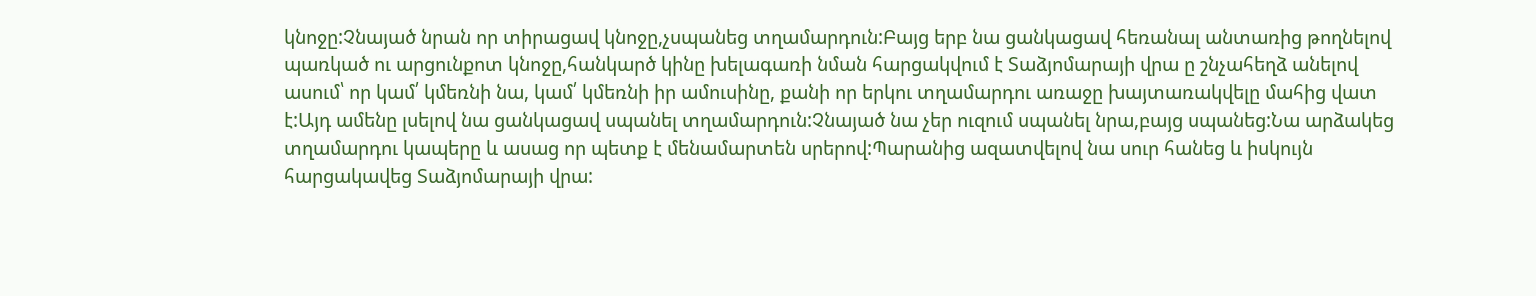կնոջը:Չնայած նրան որ տիրացավ կնոջը,չսպանեց տղամարդուն:Բայց երբ նա ցանկացավ հեռանալ անտառից թողնելով պառկած ու արցունքոտ կնոջը,հանկարծ կինը խելագառի նման հարցակվում է Տաձյոմարայի վրա ը շնչահեղձ անելով ասում՝ որ կամ՛ կմեռնի նա, կամ՛ կմեռնի իր ամուսինը, քանի որ երկու տղամարդու առաջը խայտառակվելը մահից վատ է:Այդ ամենը լսելով նա ցանկացավ սպանել տղամարդուն:Չնայած նա չեր ուզում սպանել նրա,բայց սպանեց:Նա արձակեց տղամարդու կապերը և ասաց որ պետք է մենամարտեն սրերով:Պարանից ազատվելով նա սուր հանեց և իսկույն հարցակավեց Տաձյոմարայի վրա: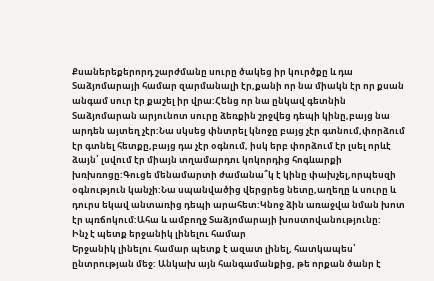Քսաներեքերորդ շարժմանը սուրը ծակեց իր կուրծքը և դա Տաձյոմարայի համար զարմանալի էր,քանի որ նա միակն էր որ քսան անգամ սուր էր քաշել իր վրա:Հենց որ նա ընկավ գետնին Տաձյոմարան արյունոտ սուրը ձեռքին շրջվեց դեպի կինը,բայց նա արդեն այտեղ չէր:Նա սկսեց փնտրել կնոջը բայց չէր գտնում,փորձում էր գտնել հետքը,բայց դա չէր օգնում, իսկ երբ փորձում էր լսել որևէ ձայն՝ լսվում էր միայն տղամարդու կոկորդից հոգևարքի խռխռոցը:Գուցե մենամարտի ժամանա՞կ է կինը փախչել,որպեսզի օգնություն կանչի:Նա սպանվածից վերցրեց նետը,աղեղը և սուրը և դուրս եկավ անտառից դեպի արահետ:Կնոջ ձին առաջվա նման խոտ էր պռճոկում:Ահա և ամբողջ Տաձյոմարայի խոստովանությունը:
Ինչ է պետք երջանիկ լինելու համար
Երջանիկ լինելու համար պետք է ազատ լինել, հատկապես՝ ընտրության մեջ: Անկախ այն հանգամանքից, թե որքան ծանր է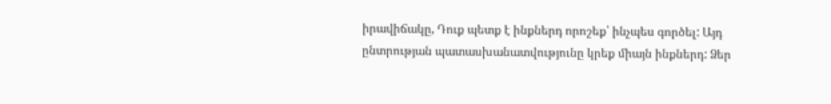իրավիճակը, Դուք պետք է ինքներդ որոշեք՝ ինչպես գործել: Այդ ընտրության պատասխանատվությունը կրեք միայն ինքներդ: Ձեր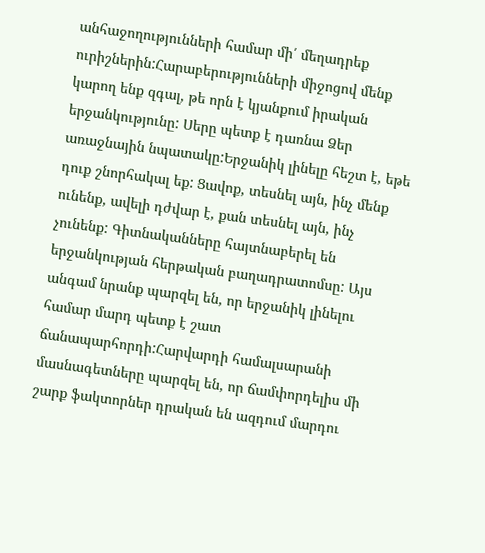անհաջողությունների համար մի՛ մեղադրեք ուրիշներին:Հարաբերությունների միջոցով մենք կարող ենք զգալ, թե որն է կյանքում իրական երջանկությունը: Սերը պետք է դառնա Ձեր առաջնային նպատակը:Երջանիկ լինելը հեշտ է, եթե դուք շնորհակալ եք: Ցավոք, տեսնել այն, ինչ մենք ունենք, ավելի դժվար է, քան տեսնել այն, ինչ չունենք: Գիտնականները հայտնաբերել են երջանկության հերթական բաղադրատոմսը: Այս անգամ նրանք պարզել են, որ երջանիկ լինելու համար մարդ պետք է շատ ճանապարհորդի:Հարվարդի համալսարանի մասնագետները պարզել են, որ ճամփորդելիս մի շարք ֆակտորներ դրական են ազդում մարդու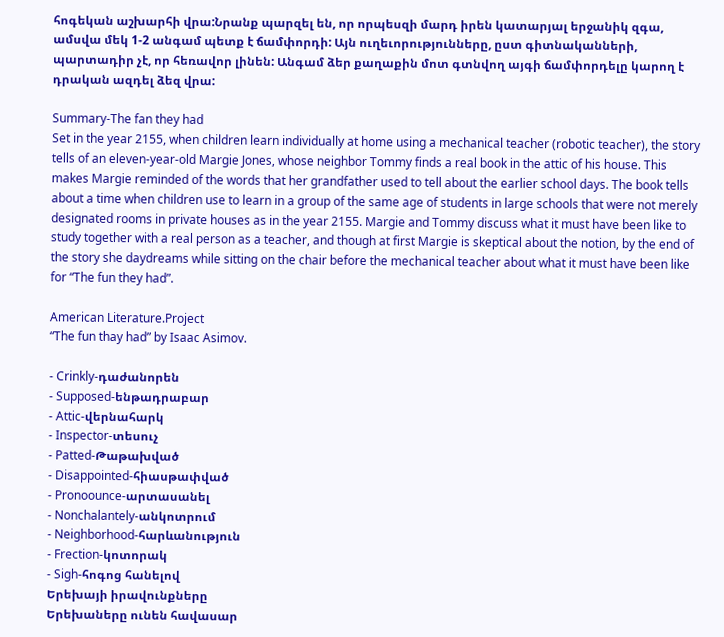հոգեկան աշխարհի վրա:Նրանք պարզել են, որ որպեսզի մարդ իրեն կատարյալ երջանիկ զգա, ամսվա մեկ 1-2 անգամ պետք է ճամփորդի: Այն ուղեւորությունները, ըստ գիտնականների, պարտադիր չէ, որ հեռավոր լինեն: Անգամ ձեր քաղաքին մոտ գտնվող այգի ճամփորդելը կարող է դրական ազդել ձեզ վրա:

Summary-The fan they had
Set in the year 2155, when children learn individually at home using a mechanical teacher (robotic teacher), the story tells of an eleven-year-old Margie Jones, whose neighbor Tommy finds a real book in the attic of his house. This makes Margie reminded of the words that her grandfather used to tell about the earlier school days. The book tells about a time when children use to learn in a group of the same age of students in large schools that were not merely designated rooms in private houses as in the year 2155. Margie and Tommy discuss what it must have been like to study together with a real person as a teacher, and though at first Margie is skeptical about the notion, by the end of the story she daydreams while sitting on the chair before the mechanical teacher about what it must have been like for “The fun they had”.

American Literature.Project
“The fun thay had” by Isaac Asimov.

- Crinkly-դաժանորեն
- Supposed-ենթադրաբար
- Attic-վերնահարկ
- Inspector-տեսուչ
- Patted-Թաթախված
- Disappointed-հիասթափված
- Pronoounce-արտասանել
- Nonchalantely-անկոտրում
- Neighborhood-հարևանություն
- Frection-կոտորակ
- Sigh-հոգոց հանելով
Երեխայի իրավունքները
Երեխաները ունեն հավասար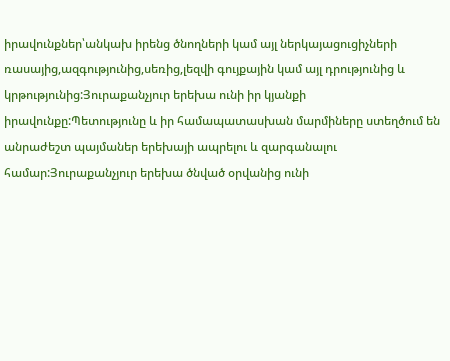իրավունքներ՝անկախ իրենց ծնողների կամ այլ ներկայացուցիչների ռասայից,ազգությունից,սեռից,լեզվի գույքային կամ այլ դրությունից և կրթությունից:Յուրաքանչյուր երեխա ունի իր կյանքի իրավունքը:Պետությունը և իր համապատասխան մարմիները ստեղծում են անրաժեշտ պայմաներ երեխայի ապրելու և զարգանալու համար:Յուրաքանչյուր երեխա ծնված օրվանից ունի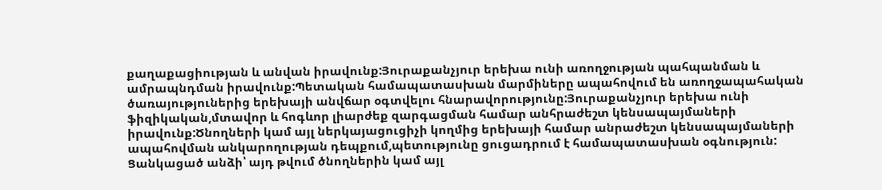քաղաքացիության և անվան իրավունք:Յուրաքանչյուր երեխա ունի առողջության պահպանման և ամրապնդման իրավունք:Պետական համապատասխան մարմիները ապահովում են առողջապահական ծառայություներից երեխայի անվճար օգտվելու հնարավորությունը:Յուրաքանչյուր երեխա ունի ֆիզիկական,մտավոր և հոգևոր լիարժեք զարգացման համար անհրաժեշտ կենսապայմաների իրավունք:Ծնողների կամ այլ ներկայացուցիչի կողմից երեխայի համար անրաժեշտ կենսապայմաների ապահովման անկարողության դեպքում,պետությունը ցուցադրում է համապատասխան օգնություն: Ցանկացած անձի՝ այդ թվում ծնողներին կամ այլ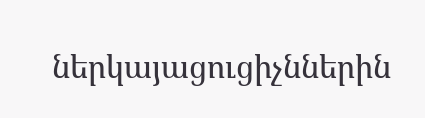ներկայացուցիչններին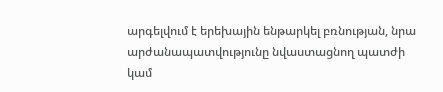արգելվում է երեխային ենթարկել բռնության, նրա արժանապատվությունը նվաստացնող պատժի կամ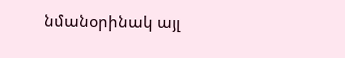նմանօրինակ այլ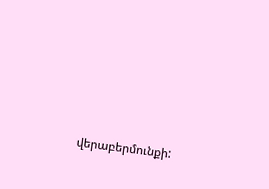վերաբերմունքի: